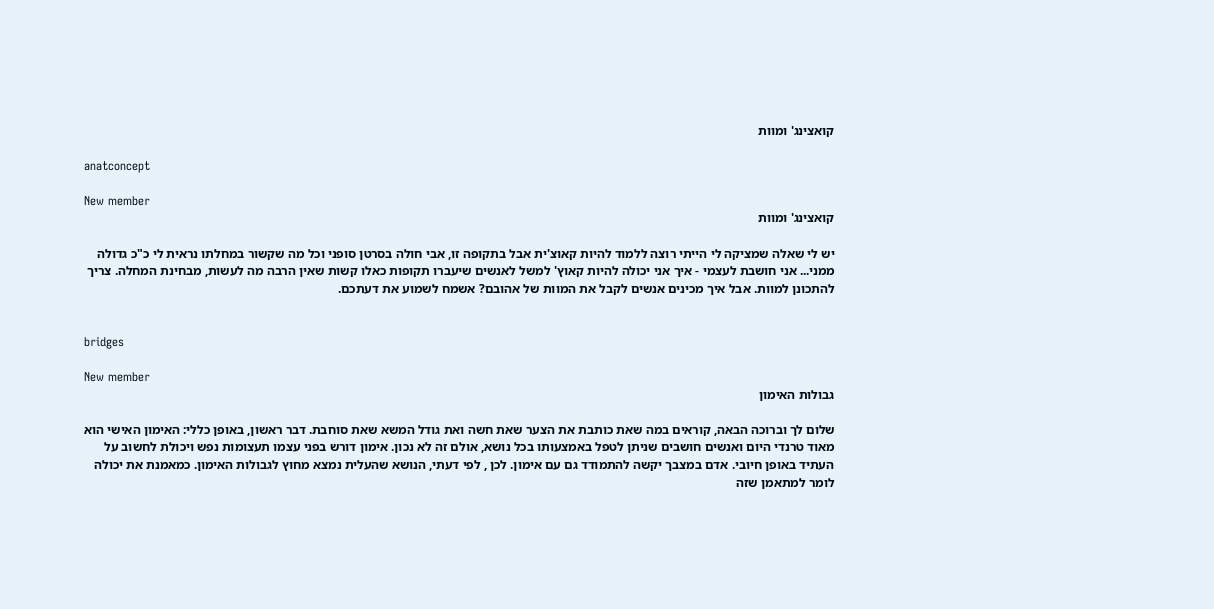קואצינג' ומוות

anatconcept

New member
קואצינג' ומוות

יש לי שאלה שמציקה לי הייתי רוצה ללמוד להיות קאוצ'ית אבל בתקופה זו, אבי חולה בסרטן סופני וכל מה שקשור במחלתו נראית לי כ"כ גדולה ממני... אני חושבת לעצמי - איך אני יכולה להיות קאוץ' למשל לאנשים שיעברו תקופות כאלו קשות שאין הרבה מה לעשות, מבחינת המחלה. צריך להתכונן למוות. אבל איך מכינים אנשים לקבל את המוות של אהובם? אשמח לשמוע את דעתכם.


bridges

New member
גבולות האימון

שלום לך וברוכה הבאה, קוראים במה שאת כותבת את הצער שאת חשה ואת גודל המשא שאת סוחבת. דבר ראשון, באופן כללי: האימון האישי הוא מאוד טרנדי היום ואנשים חושבים שניתן לטפל באמצעותו בכל נושא, אולם זה לא נכון. אימון דורש בפני עצמו תעצומות נפש ויכולת לחשוב על העתיד באופן חיובי. אדם במצבך יקשה להתמודד גם עם אימון. לכן , לפי דעתי, הנושא שהעלית נמצא מחוץ לגבולות האימון. כמאמנת את יכולה לומר למתאמן שזה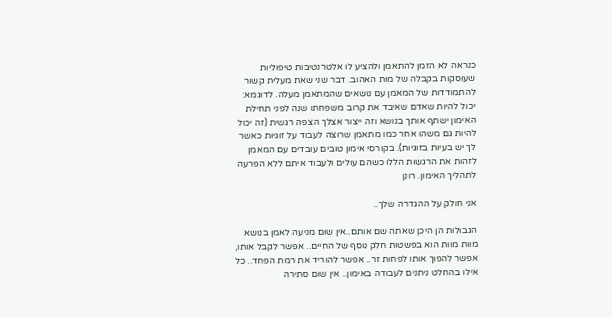כנראה לא הזמן להתאמן ולהציע לו אלטרנטיבות טיפוליות שעוסקות בקבלה של מות האהוב. דבר שני שאת מעלית קשור להתמודדות של המאמן עם נושאים שהמתאמן מעלה. לדוגמא: יכול להיות שאדם שאיבד את קרוב משפחתו שנה לפני תחילת האימון ישתף אותך בנושא וזה ייצור אצלך הצפה רגשית (זה יכול להיות גם משהו אחר כמו מתאמן שרוצה לעבוד על זוגיות כאשר לך יש בעיות בזוגיות). בקורסי אימון טובים עובדים עם המאמן לזהות את הרגשות הללו כשהם עולים ולעבוד איתם ללא הפרעה לתהליך האימון. רונן

אני חולק על ההגדרה שלך..

הגבולות הן היכן שאתה שם אותם..אין שום מניעה לאמן בנושא מוות מוות הוא בפשטות חלק נוסף של החיים.. אפשר לקבל אותו, אפשר להפוך אותו לפחות זר.. אפשר להוריד את רמת הפחד.. כל אילו בהחלט ניתנים לעבודה באימון.. אין שום סתירה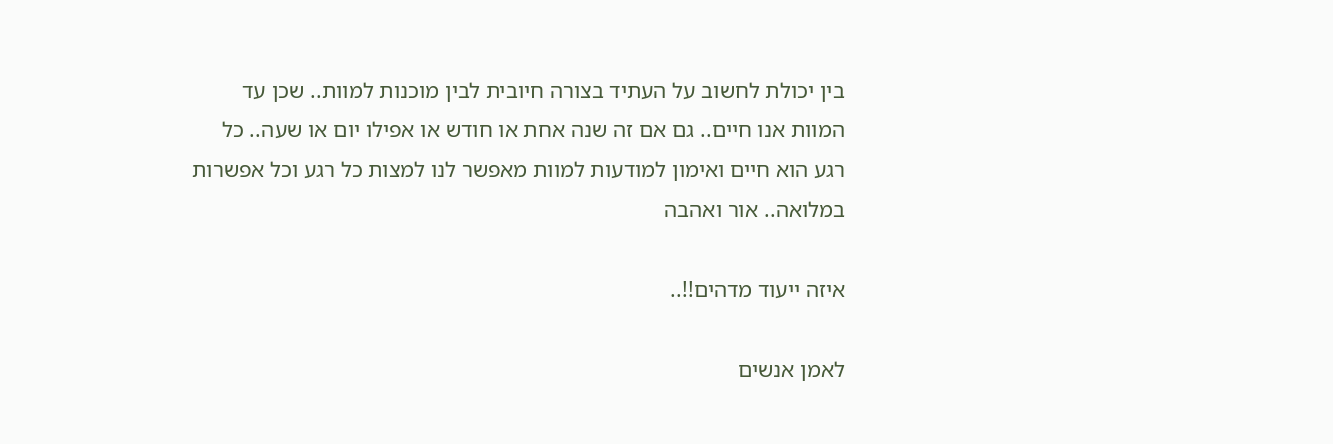בין יכולת לחשוב על העתיד בצורה חיובית לבין מוכנות למוות.. שכן עד המוות אנו חיים.. גם אם זה שנה אחת או חודש או אפילו יום או שעה.. כל רגע הוא חיים ואימון למודעות למוות מאפשר לנו למצות כל רגע וכל אפשרות במלואה.. אור ואהבה

איזה ייעוד מדהים!!..

לאמן אנשים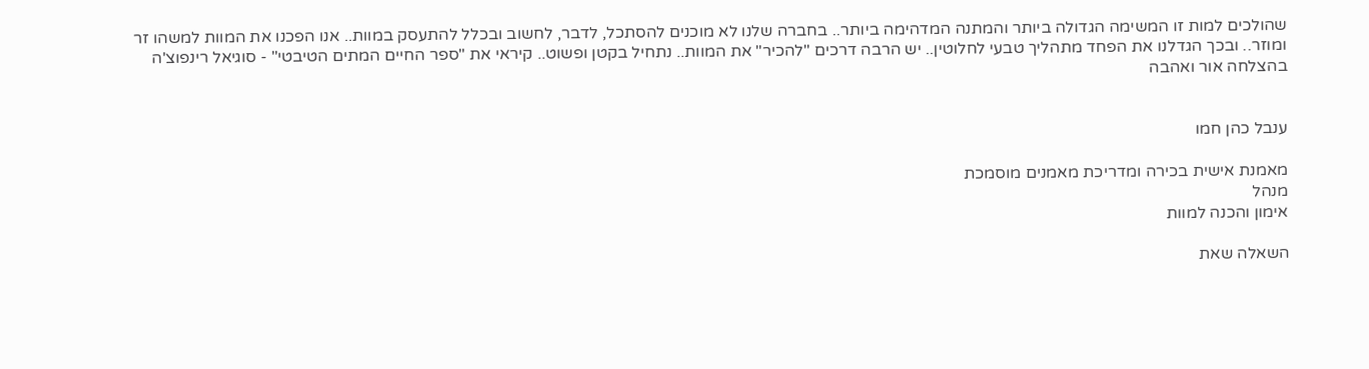שהולכים למות זו המשימה הגדולה ביותר והמתנה המדהימה ביותר.. בחברה שלנו לא מוכנים להסתכל, לדבר, לחשוב ובכלל להתעסק במוות.. אנו הפכנו את המוות למשהו זר ומוזר.. ובכך הגדלנו את הפחד מתהליך טבעי לחלוטין.. יש הרבה דרכים "להכיר" את המוות.. נתחיל בקטן ופשוט.. קיראי את "ספר החיים המתים הטיבטי" - סוגיאל רינפוצ'ה בהצלחה אור ואהבה


ענבל כהן חמו

מאמנת אישית בכירה ומדריכת מאמנים מוסמכת
מנהל
אימון והכנה למוות

השאלה שאת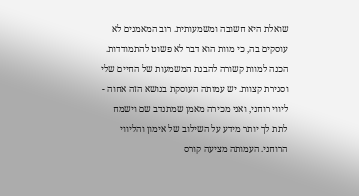שואלת היא חשובה ומשמעותית. רוב המאמנים לא עוסקים בה, כי מוות הוא דבר לא פשוט להתמודדות. הכנה למוות קשורה להבנת המשמעות של החיים שלי וסגירת קצוות. יש עמותה העוסקת בנושא הזה אחוה - ליווי רוחני, ואני מכירה מאמן שמתנדב שם וישמח לתת לך יותר מידע על השילוב של אימון והליווי הרוחני. העמותה מציעה קורס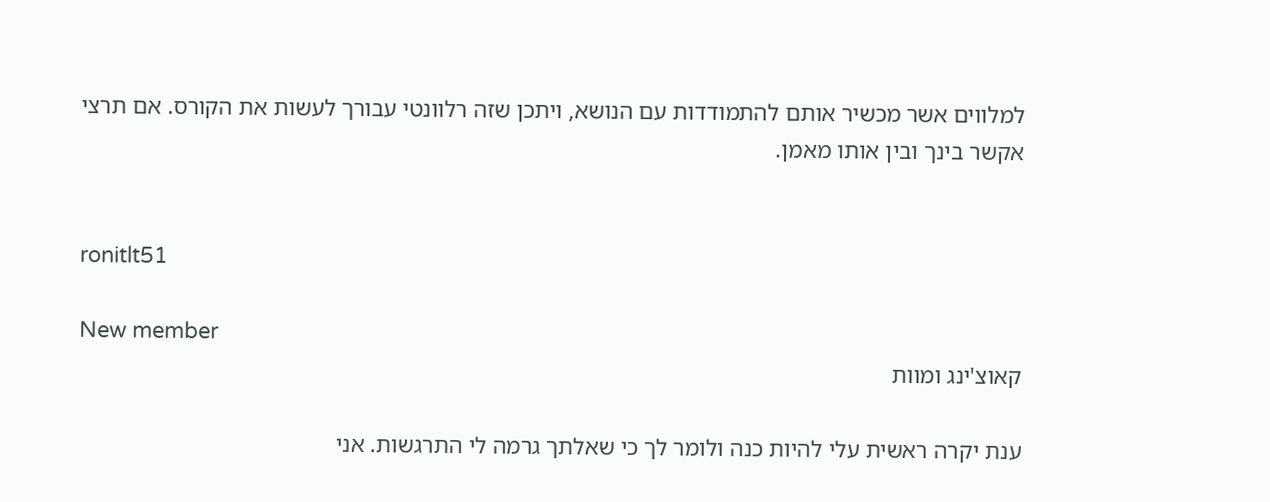למלווים אשר מכשיר אותם להתמודדות עם הנושא, ויתכן שזה רלוונטי עבורך לעשות את הקורס. אם תרצי אקשר בינך ובין אותו מאמן.


ronitlt51

New member
קאוצ'ינג ומוות

ענת יקרה ראשית עלי להיות כנה ולומר לך כי שאלתך גרמה לי התרגשות. אני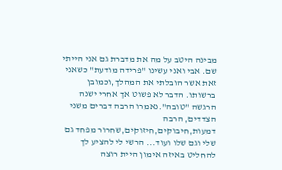מבינה היטב על מה את מדברת גם אני הייתי שם. אבי ואני עשינו "פרידה מודעת" כשאני זאת אשר הובלתי את המהלך,וכמובן ברשותו. הדבר לא פשוט אך אחרי ישנה הרגשה "טובה".נאמרו הרבה דברים משני הצדדים, הרבה דמעות,חיבוקים,חיזוקים,שחרור מפחד גם שלי וגם שלו ועוד... הרשי לי להציע לך להחליט באיזה אימון היית רוצה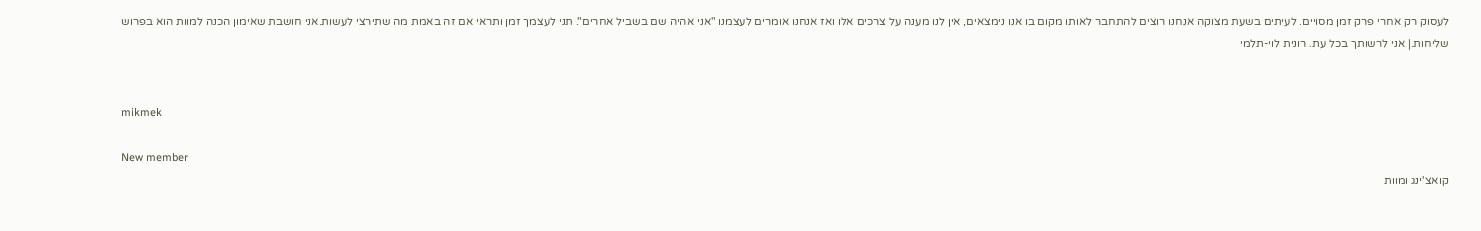לעסוק רק אחרי פרק זמן מסויים. לעיתים בשעת מצוקה אנחנו רוצים להתחבר לאותו מקום בו אנו נימצאים, אין לנו מענה על צרכים אלו ואז אנחנו אומרים לעצמנו "אני אהיה שם בשביל אחרים". תני לעצמך זמן ותראי אם זה באמת מה שתירצי לעשות.אני חושבת שאימון הכנה למוות הוא בפרוש שליחות.| אני לרשותך בכל עת. רונית לוי-תלמי


mikmek

New member
קואצ'ינג ומוות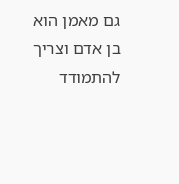גם מאמן הוא בן אדם וצריך להתמודד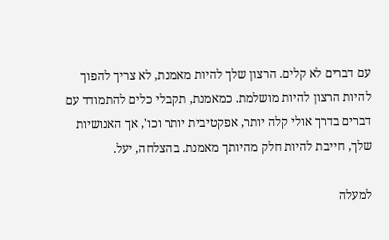עם דברים לא קלים. הרצון שלך להיות מאמנת, לא צריך להפוך להיות הרצון להיות מושלמת. כמאמנת, תקבלי כלים להתמודד עם דברים בדרך אולי קלה יותר, אפקטיבית יותר וכו', אך האנושיות שלך, חייבת להיות חלק מהיותך מאמנת. בהצלחה, יעל.

למעלה